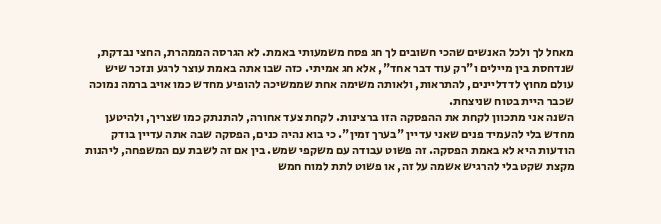מאחל לך ולכל האנשים שהכי חשובים לך חג פסח משמעותי באמת. לא הגרסה הממהרת, החצי נבדקת, שנדחסת בין מיילים ו"רק עוד דבר אחד", אלא חג אמיתי. כזה שבו אתה באמת עוצר לרגע ונזכר שיש עולם מחוץ לדדליינים, להתראות, ולאותה משימה אחת שממשיכה להופיע מחדש כמו אויב ברמה נמוכה שכבר היית בטוח שניצחת.
השנה אני מתכוון לקחת את ההפסקה הזו ברצינות. לקחת צעד אחורה, להתנתק כמו שצריך, ולהיטען מחדש בלי להעמיד פנים שאני עדיין "בערך זמין". כי בוא נהיה כנים, הפסקה שבה אתה עדיין בודק הודעות היא לא באמת הפסקה. זה פשוט עבודה עם משקפי שמש. בין אם זה לשבת עם המשפחה, ליהנות מקצת שקט בלי להרגיש אשמה על זה, או פשוט לתת למוח חמש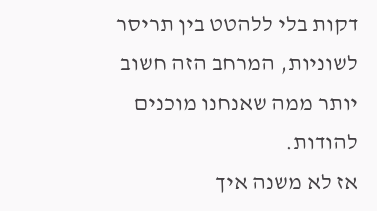דקות בלי ללהטט בין תריסר לשוניות, המרחב הזה חשוב יותר ממה שאנחנו מוכנים להודות.
אז לא משנה איך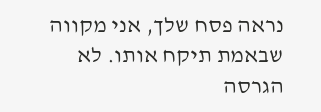נראה פסח שלך, אני מקווה שבאמת תיקח אותו. לא הגרסה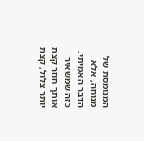המנומסת של מנוחה, אלא הדבר האמיתי. כזה שמשאיר אותך חוזר קצת יותר צלול, קצת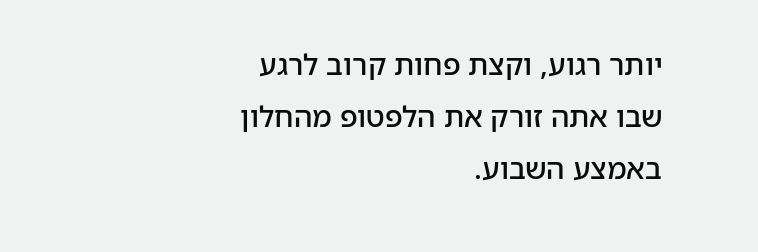יותר רגוע, וקצת פחות קרוב לרגע שבו אתה זורק את הלפטופ מהחלון באמצע השבוע.